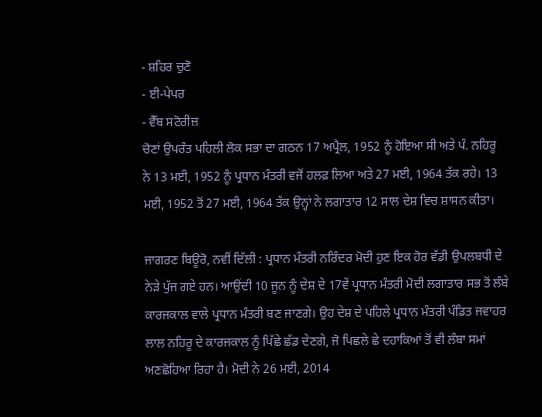- ਸ਼ਹਿਰ ਚੁਣੋ
- ਈ-ਪੇਪਰ
- ਵੈੱਬ ਸਟੋਰੀਜ਼
ਚੋਣਾਂ ਉਪਰੰਤ ਪਹਿਲੀ ਲੋਕ ਸਭਾ ਦਾ ਗਠਨ 17 ਅਪ੍ਰੈਲ, 1952 ਨੂੰ ਹੋਇਆ ਸੀ ਅਤੇ ਪੰ. ਨਹਿਰੂ ਨੇ 13 ਮਈ, 1952 ਨੂੰ ਪ੍ਰਧਾਨ ਮੰਤਰੀ ਵਜੋਂ ਹਲਫ਼ ਲਿਆ ਅਤੇ 27 ਮਈ, 1964 ਤੱਕ ਰਹੇ। 13 ਮਈ, 1952 ਤੋਂ 27 ਮਈ, 1964 ਤੱਕ ਉਨ੍ਹਾਂ ਨੇ ਲਗਾਤਾਰ 12 ਸਾਲ ਦੇਸ਼ ਵਿਚ ਸ਼ਾਸਨ ਕੀਤਾ।

ਜਾਗਰਣ ਬਿਊਰੋ, ਨਵੀਂ ਦਿੱਲੀ : ਪ੍ਰਧਾਨ ਮੰਤਰੀ ਨਰਿੰਦਰ ਮੋਦੀ ਹੁਣ ਇਕ ਹੋਰ ਵੱਡੀ ਉਪਲਬਧੀ ਦੇ ਨੇੜੇ ਪੁੱਜ ਗਏ ਹਨ। ਆਉਂਦੀ 10 ਜੂਨ ਨੂੰ ਦੇਸ਼ ਦੇ 17ਵੇਂ ਪ੍ਰਧਾਨ ਮੰਤਰੀ ਮੋਦੀ ਲਗਾਤਾਰ ਸਭ ਤੋਂ ਲੰਬੇ ਕਾਰਜਕਾਲ ਵਾਲੇ ਪ੍ਰਧਾਨ ਮੰਤਰੀ ਬਣ ਜਾਣਗੇ। ਉਹ ਦੇਸ਼ ਦੇ ਪਹਿਲੇ ਪ੍ਰਧਾਨ ਮੰਤਰੀ ਪੰਡਿਤ ਜਵਾਹਰ ਲਾਲ ਨਹਿਰੂ ਦੇ ਕਾਰਜਕਾਲ ਨੂੰ ਪਿੱਛੇ ਛੱਡ ਦੇਣਗੇ, ਜੋ ਪਿਛਲੇ ਛੇ ਦਹਾਕਿਆਂ ਤੋਂ ਵੀ ਲੰਬਾ ਸਮਾਂ ਅਣਛੋਹਿਆ ਰਿਹਾ ਹੈ। ਮੋਦੀ ਨੇ 26 ਮਈ, 2014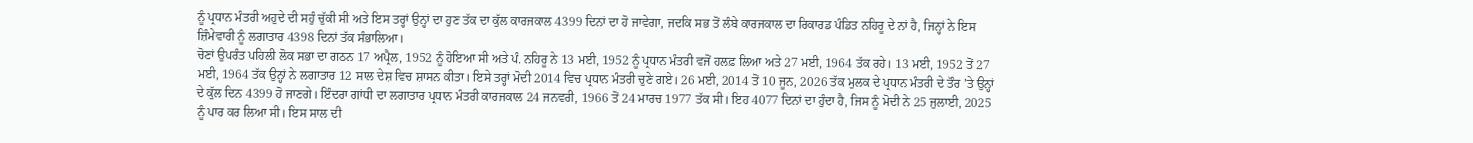ਨੂੰ ਪ੍ਰਧਾਨ ਮੰਤਰੀ ਅਹੁਦੇ ਦੀ ਸਹੁੰ ਚੁੱਕੀ ਸੀ ਅਤੇ ਇਸ ਤਰ੍ਹਾਂ ਉਨ੍ਹਾਂ ਦਾ ਹੁਣ ਤੱਕ ਦਾ ਕੁੱਲ ਕਾਰਜਕਾਲ 4399 ਦਿਨਾਂ ਦਾ ਹੋ ਜਾਵੇਗਾ, ਜਦਕਿ ਸਭ ਤੋਂ ਲੰਬੇ ਕਾਰਜਕਾਲ ਦਾ ਰਿਕਾਰਡ ਪੰਡਿਤ ਨਹਿਰੂ ਦੇ ਨਾਂ ਹੈ, ਜਿਨ੍ਹਾਂ ਨੇ ਇਸ ਜ਼ਿੰਮੇਵਾਰੀ ਨੂੰ ਲਗਾਤਾਰ 4398 ਦਿਨਾਂ ਤੱਕ ਸੰਭਾਲਿਆ।
ਚੋਣਾਂ ਉਪਰੰਤ ਪਹਿਲੀ ਲੋਕ ਸਭਾ ਦਾ ਗਠਨ 17 ਅਪ੍ਰੈਲ, 1952 ਨੂੰ ਹੋਇਆ ਸੀ ਅਤੇ ਪੰ. ਨਹਿਰੂ ਨੇ 13 ਮਈ, 1952 ਨੂੰ ਪ੍ਰਧਾਨ ਮੰਤਰੀ ਵਜੋਂ ਹਲਫ਼ ਲਿਆ ਅਤੇ 27 ਮਈ, 1964 ਤੱਕ ਰਹੇ। 13 ਮਈ, 1952 ਤੋਂ 27 ਮਈ, 1964 ਤੱਕ ਉਨ੍ਹਾਂ ਨੇ ਲਗਾਤਾਰ 12 ਸਾਲ ਦੇਸ਼ ਵਿਚ ਸ਼ਾਸਨ ਕੀਤਾ। ਇਸੇ ਤਰ੍ਹਾਂ ਮੋਦੀ 2014 ਵਿਚ ਪ੍ਰਧਾਨ ਮੰਤਰੀ ਚੁਣੇ ਗਏ। 26 ਮਈ, 2014 ਤੋਂ 10 ਜੂਨ, 2026 ਤੱਕ ਮੁਲਕ ਦੇ ਪ੍ਰਧਾਨ ਮੰਤਰੀ ਦੇ ਤੌਰ ’ਤੇ ਉਨ੍ਹਾਂ ਦੇ ਕੁੱਲ ਦਿਨ 4399 ਹੋ ਜਾਣਗੇ। ਇੰਦਰਾ ਗਾਂਧੀ ਦਾ ਲਗਾਤਾਰ ਪ੍ਰਧਾਨ ਮੰਤਰੀ ਕਾਰਜਕਾਲ 24 ਜਨਵਰੀ, 1966 ਤੋਂ 24 ਮਾਰਚ 1977 ਤੱਕ ਸੀ। ਇਹ 4077 ਦਿਨਾਂ ਦਾ ਹੁੰਦਾ ਹੈ, ਜਿਸ ਨੂੰ ਮੋਦੀ ਨੇ 25 ਜੁਲਾਈ, 2025 ਨੂੰ ਪਾਰ ਕਰ ਲਿਆ ਸੀ। ਇਸ ਸਾਲ ਦੀ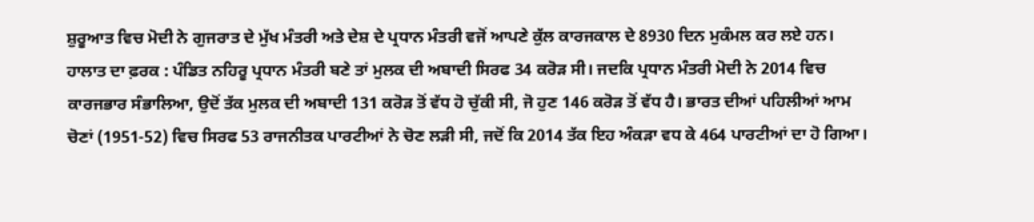ਸ਼ੁਰੂਆਤ ਵਿਚ ਮੋਦੀ ਨੇ ਗੁਜਰਾਤ ਦੇ ਮੁੱਖ ਮੰਤਰੀ ਅਤੇ ਦੇਸ਼ ਦੇ ਪ੍ਰਧਾਨ ਮੰਤਰੀ ਵਜੋਂ ਆਪਣੇ ਕੁੱਲ ਕਾਰਜਕਾਲ ਦੇ 8930 ਦਿਨ ਮੁਕੰਮਲ ਕਰ ਲਏ ਹਨ।
ਹਾਲਾਤ ਦਾ ਫ਼ਰਕ : ਪੰਡਿਤ ਨਹਿਰੂ ਪ੍ਰਧਾਨ ਮੰਤਰੀ ਬਣੇ ਤਾਂ ਮੁਲਕ ਦੀ ਅਬਾਦੀ ਸਿਰਫ 34 ਕਰੋੜ ਸੀ। ਜਦਕਿ ਪ੍ਰਧਾਨ ਮੰਤਰੀ ਮੋਦੀ ਨੇ 2014 ਵਿਚ ਕਾਰਜਭਾਰ ਸੰਭਾਲਿਆ, ਉਦੋਂ ਤੱਕ ਮੁਲਕ ਦੀ ਅਬਾਦੀ 131 ਕਰੋੜ ਤੋਂ ਵੱਧ ਹੋ ਚੁੱਕੀ ਸੀ, ਜੋ ਹੁਣ 146 ਕਰੋੜ ਤੋਂ ਵੱਧ ਹੈ। ਭਾਰਤ ਦੀਆਂ ਪਹਿਲੀਆਂ ਆਮ ਚੋਣਾਂ (1951-52) ਵਿਚ ਸਿਰਫ 53 ਰਾਜਨੀਤਕ ਪਾਰਟੀਆਂ ਨੇ ਚੋਣ ਲੜੀ ਸੀ, ਜਦੋਂ ਕਿ 2014 ਤੱਕ ਇਹ ਅੰਕੜਾ ਵਧ ਕੇ 464 ਪਾਰਟੀਆਂ ਦਾ ਹੋ ਗਿਆ।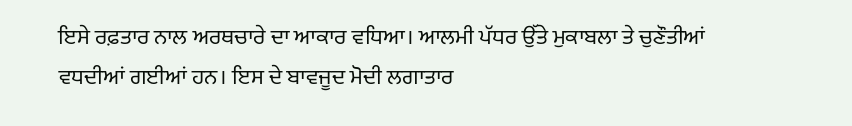ਇਸੇ ਰਫ਼ਤਾਰ ਨਾਲ ਅਰਥਚਾਰੇ ਦਾ ਆਕਾਰ ਵਧਿਆ। ਆਲਮੀ ਪੱਧਰ ਉੱਤੇ ਮੁਕਾਬਲਾ ਤੇ ਚੁਣੌਤੀਆਂ ਵਧਦੀਆਂ ਗਈਆਂ ਹਨ। ਇਸ ਦੇ ਬਾਵਜੂਦ ਮੋਦੀ ਲਗਾਤਾਰ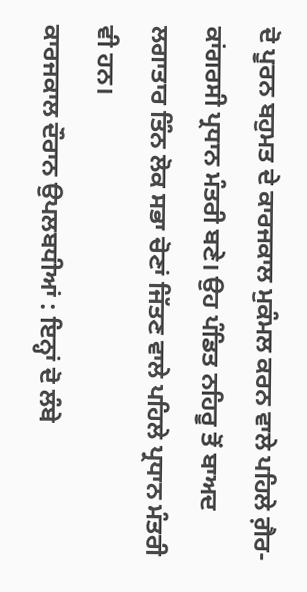ਦੋ ਪੂਰਨ ਬਹੁਮਤ ਦੇ ਕਾਰਜਕਾਲ ਮੁਕੰਮਲ ਕਰਨ ਵਾਲੇ ਪਹਿਲੇ ਗ਼ੈਰ-ਕਾਂਗਰਸੀ ਪ੍ਰਧਾਨ ਮੰਤਰੀ ਬਣੇ। ਉਹ ਪੰਡਿਤ ਨਹਿਰੂ ਤੋਂ ਬਾਅਦ ਲਗਾਤਾਰ ਤਿੰਨ ਲੋਕ ਸਭਾ ਚੋਣਾਂ ਜਿੱਤਣ ਵਾਲੇ ਪਹਿਲੇ ਪ੍ਰਧਾਨ ਮੰਤਰੀ ਵੀ ਹਨ।
ਕਾਰਜਕਾਲ ਦੌਰਾਨ ਉਪਲਬਧੀਆਂ : ਇਨ੍ਹਾਂ ਦੋ ਲੰਬੇ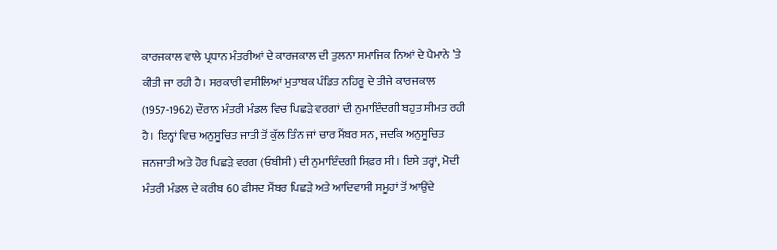ਕਾਰਜਕਾਲ ਵਾਲੇ ਪ੍ਰਧਾਨ ਮੰਤਰੀਆਂ ਦੇ ਕਾਰਜਕਾਲ ਦੀ ਤੁਲਨਾ ਸਮਾਜਿਕ ਨਿਆਂ ਦੇ ਪੈਮਾਨੇ ’ਤੇ ਕੀਤੀ ਜਾ ਰਹੀ ਹੈ। ਸਰਕਾਰੀ ਵਸੀਲਿਆਂ ਮੁਤਾਬਕ ਪੰਡਿਤ ਨਹਿਰੂ ਦੇ ਤੀਜੇ ਕਾਰਜਕਾਲ (1957-1962) ਦੌਰਾਨ ਮੰਤਰੀ ਮੰਡਲ ਵਿਚ ਪਿਛੜੇ ਵਰਗਾਂ ਦੀ ਨੁਮਾਇੰਦਗੀ ਬਹੁਤ ਸੀਮਤ ਰਹੀ ਹੈ। ਇਨ੍ਹਾਂ ਵਿਚ ਅਨੁਸੂਚਿਤ ਜਾਤੀ ਤੋਂ ਕੁੱਲ ਤਿੰਨ ਜਾਂ ਚਾਰ ਮੈਂਬਰ ਸਨ, ਜਦਕਿ ਅਨੁਸੂਚਿਤ ਜਨਜਾਤੀ ਅਤੇ ਹੋਰ ਪਿਛੜੇ ਵਰਗ (ਓਬੀਸੀ) ਦੀ ਨੁਮਾਇੰਦਗੀ ਸਿਫ਼ਰ ਸੀ। ਇਸੇ ਤਰ੍ਹਾਂ, ਮੋਦੀ ਮੰਤਰੀ ਮੰਡਲ ਦੇ ਕਰੀਬ 60 ਫੀਸਦ ਮੈਂਬਰ ਪਿਛੜੇ ਅਤੇ ਆਦਿਵਾਸੀ ਸਮੂਹਾਂ ਤੋਂ ਆਉਂਦੇ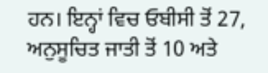ਹਨ। ਇਨ੍ਹਾਂ ਵਿਚ ਓਬੀਸੀ ਤੋਂ 27, ਅਨੁਸੂਚਿਤ ਜਾਤੀ ਤੋਂ 10 ਅਤੇ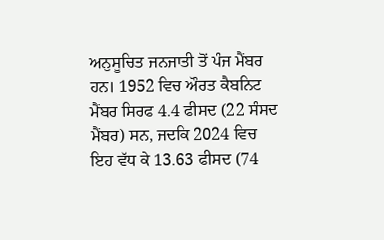ਅਨੁਸੂਚਿਤ ਜਨਜਾਤੀ ਤੋਂ ਪੰਜ ਮੈਂਬਰ ਹਨ। 1952 ਵਿਚ ਔਰਤ ਕੈਬਨਿਟ ਮੈਂਬਰ ਸਿਰਫ 4.4 ਫੀਸਦ (22 ਸੰਸਦ ਮੈਂਬਰ) ਸਨ, ਜਦਕਿ 2024 ਵਿਚ ਇਹ ਵੱਧ ਕੇ 13.63 ਫੀਸਦ (74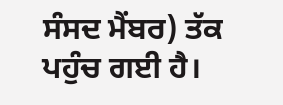ਸੰਸਦ ਮੈਂਬਰ) ਤੱਕ ਪਹੁੰਚ ਗਈ ਹੈ।